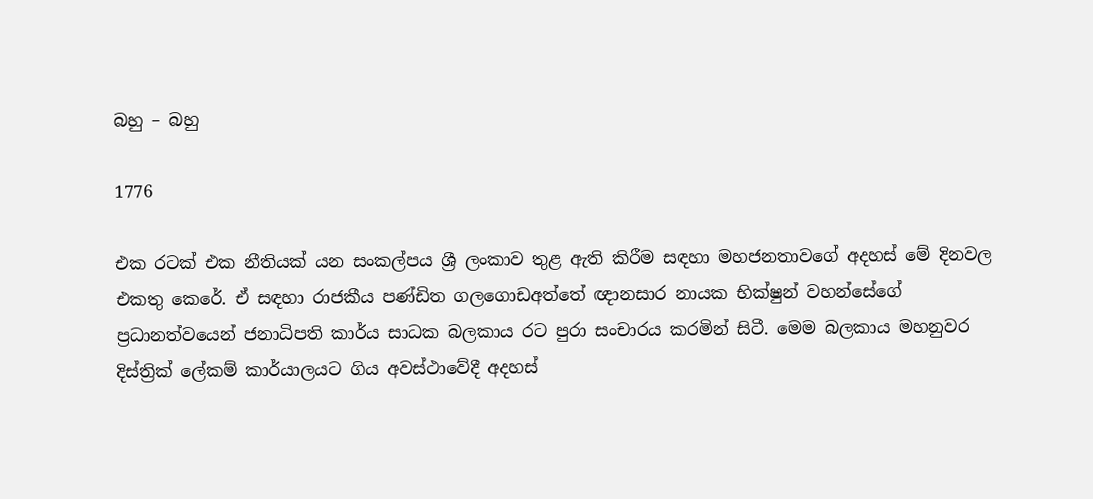බහු – බහු

1776

එක රටක් එක නීතියක් යන සංකල්පය ශ්‍රී ලංකාව තුළ ඇති කිරීම සඳහා මහජනතාවගේ අදහස් මේ දිනවල එකතු කෙරේ. ඒ සඳහා රාජකීය පණ්ඩිත ගලගොඩඅත්තේ ඥානසාර නායක භික්ෂුන් වහන්සේගේ ප්‍රධානත්වයෙන් ජනාධිපති කාර්ය සාධක බලකාය රට පුරා සංචාරය කරමින් සිටී. මෙම බලකාය මහනුවර දිස්ත්‍රික් ලේකම් කාර්යාලයට ගිය අවස්ථාවේදී අදහස්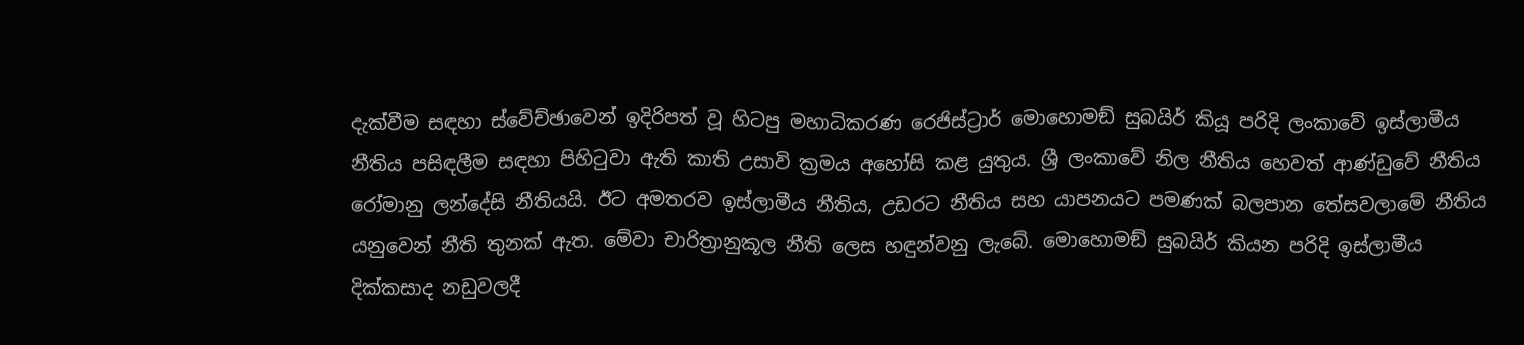දැක්වීම සඳහා ස්වේච්ඡාවෙන් ඉදිරිපත් වූ හිටපු මහාධිකරණ රෙජිස්ට්‍රාර් මොහොමඞ් සුබයිර් කියූ පරිදි ලංකාවේ ඉස්ලාමීය නීතිය පසිඳලීම සඳහා පිහිටුවා ඇති කාති උසාවි ක්‍රමය අහෝසි කළ යුතුය. ශ්‍රී ලංකාවේ නිල නීතිය හෙවත් ආණ්ඩුවේ නීතිය රෝමානු ලන්දේසි නීතියයි. ඊට අමතරව ඉස්ලාමීය නීතිය, උඩරට නීතිය සහ යාපනයට පමණක් බලපාන තේසවලාමේ නීතිය යනුවෙන් නීති තුනක් ඇත. මේවා චාරිත්‍රානුකූල නීති ලෙස හඳුන්වනු ලැබේ. මොහොමඞ් සුබයිර් කියන පරිදි ඉස්ලාමීය දික්කසාද නඩුවලදී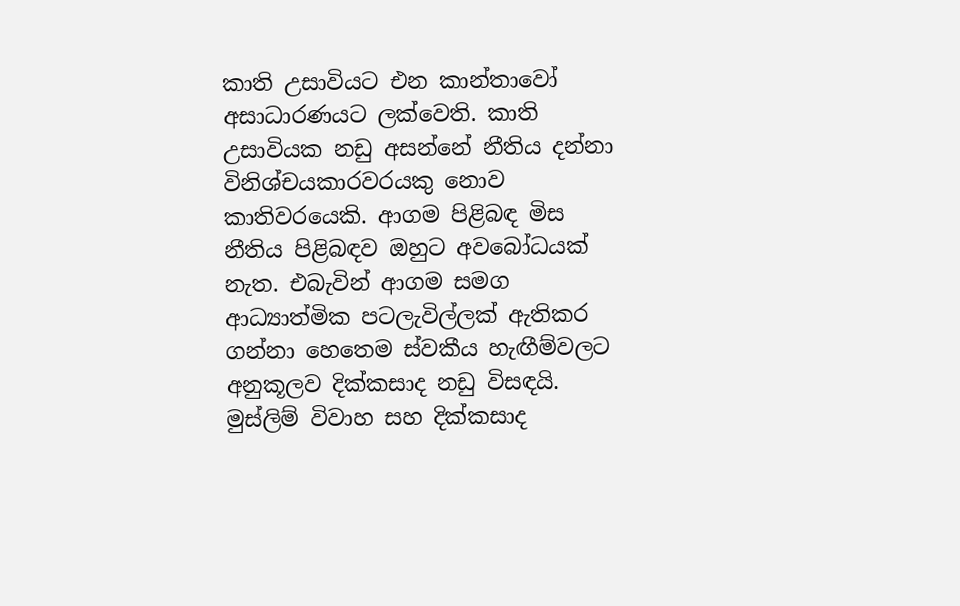කාති උසාවියට එන කාන්තාවෝ අසාධාරණයට ලක්වෙති. කාති උසාවියක නඩු අසන්නේ නීතිය දන්නා විනිශ්චයකාරවරයකු නොව කාතිවරයෙකි. ආගම පිළිබඳ මිස නීතිය පිළිබඳව ඔහුට අවබෝධයක් නැත. එබැවින් ආගම සමග ආධ්‍යාත්මික පටලැවිල්ලක් ඇතිකර ගන්නා හෙතෙම ස්වකීය හැඟීම්වලට අනුකූලව දික්කසාද නඩු විසඳයි. මුස්ලිම් විවාහ සහ දික්කසාද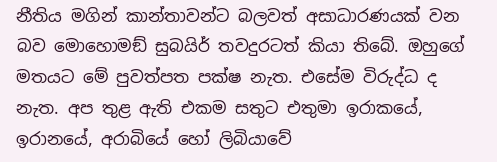නීතිය මගින් කාන්තාවන්ට බලවත් අසාධාරණයක් වන බව මොහොමඞ් සුබයිර් තවදුරටත් කියා තිබේ. ඔහුගේ මතයට මේ පුවත්පත පක්ෂ නැත. එසේම විරුද්ධ ද නැත. අප තුළ ඇති එකම සතුට එතුමා ඉරාකයේ, ඉරානයේ, අරාබියේ හෝ ලිබියාවේ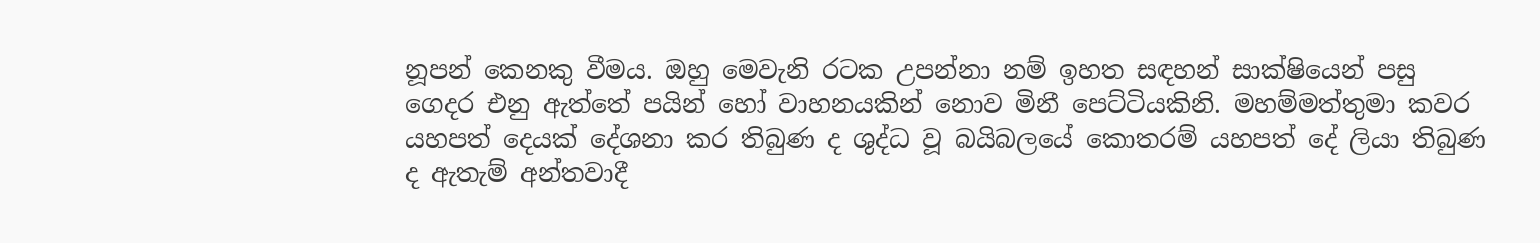නූපන් කෙනකු වීමය. ඔහු මෙවැනි රටක උපන්නා නම් ඉහත සඳහන් සාක්ෂියෙන් පසු ගෙදර එනු ඇත්තේ පයින් හෝ වාහනයකින් නොව මිනී පෙට්ටියකිනි. මහම්මත්තුමා කවර යහපත් දෙයක් දේශනා කර තිබුණ ද ශුද්ධ වූ බයිබලයේ කොතරම් යහපත් දේ ලියා තිබුණ ද ඇතැම් අන්තවාදී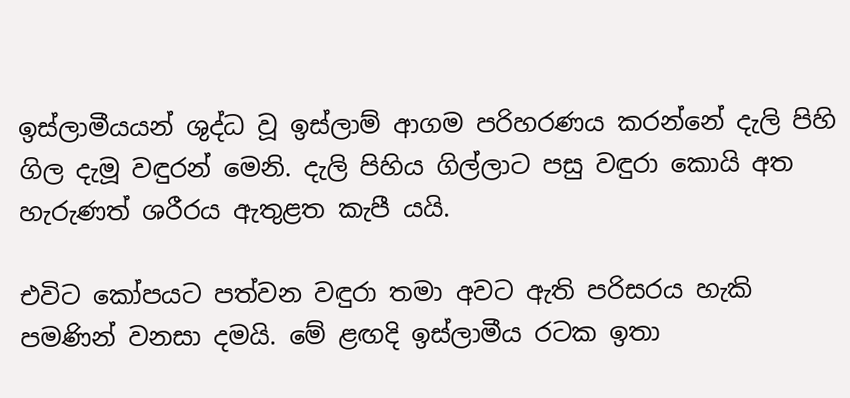ඉස්ලාමීයයන් ශුද්ධ වූ ඉස්ලාම් ආගම පරිහරණය කරන්නේ දැලි පිහි ගිල දැමූ වඳුරන් මෙනි. දැලි පිහිය ගිල්ලාට පසු වඳුරා කොයි අත හැරුණත් ශරීරය ඇතුළත කැපී යයි.

එවිට කෝපයට පත්වන වඳුරා තමා අවට ඇති පරිසරය හැකි පමණින් වනසා දමයි. මේ ළඟදි ඉස්ලාමීය රටක ඉතා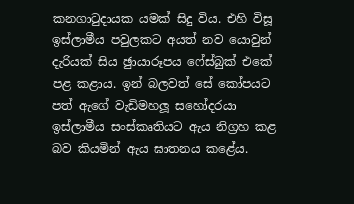කනගාටුදායක යමක් සිදු විය. එහි විසූ ඉස්ලාමීය පවුලකට අයත් නව යොවුන් දැරියක් සිය ඡුායාරූපය ෆේස්බුක් එකේ පළ කළාය. ඉන් බලවත් සේ කෝපයට පත් ඇගේ වැඩිමහලූ සහෝදරයා ඉස්ලාමීය සංස්කෘතියට ඇය නිග්‍රහ කළ බව කියමින් ඇය ඝාතනය කළේය.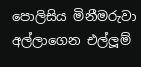පොලිසිය මිනීමරුවා අල්ලාගෙන එල්ලූම්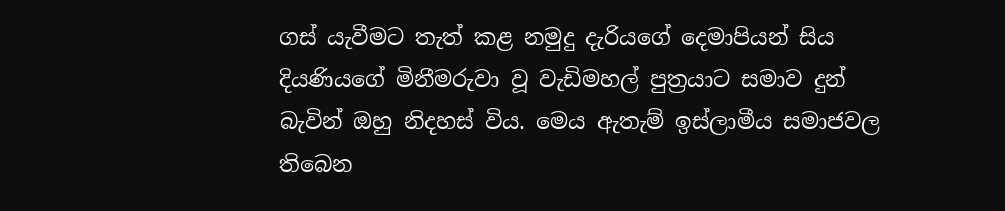ගස් යැවීමට තැත් කළ නමුදු දැරියගේ දෙමාපියන් සිය දියණියගේ මිනීමරුවා වූ වැඩිමහල් පුත්‍රයාට සමාව දුන් බැවින් ඔහු නිදහස් විය. මෙය ඇතැම් ඉස්ලාමීය සමාජවල තිබෙන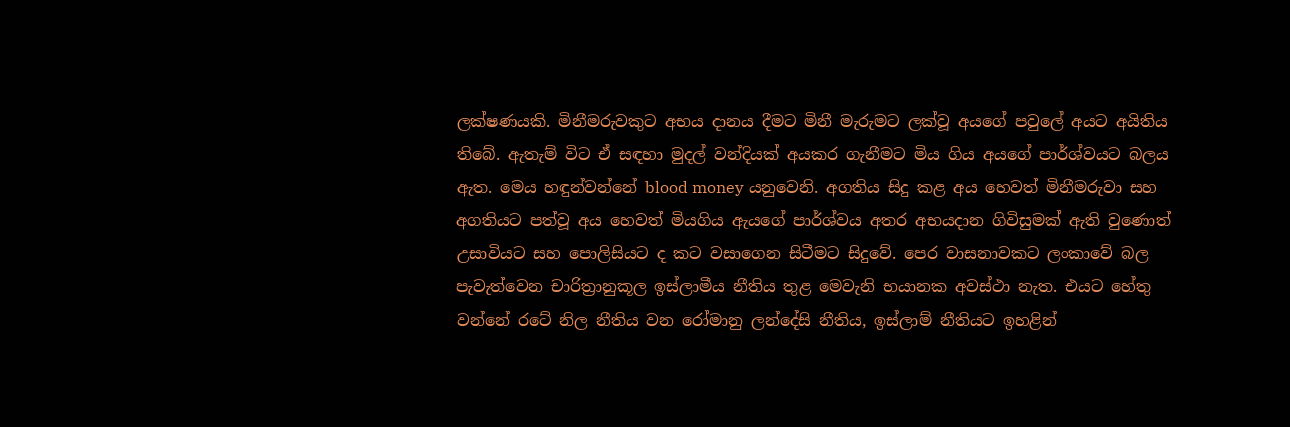ලක්ෂණයකි. මිනීමරුවකුට අභය දානය දීමට මිනී මැරුමට ලක්වූ අයගේ පවුලේ අයට අයිතිය තිබේ. ඇතැම් විට ඒ සඳහා මුදල් වන්දියක් අයකර ගැනීමට මිය ගිය අයගේ පාර්ශ්වයට බලය ඇත. මෙය හඳුන්වන්නේ blood money යනුවෙනි. අගතිය සිදු කළ අය හෙවත් මිනීමරුවා සහ අගතියට පත්වූ අය හෙවත් මියගිය ඇයගේ පාර්ශ්වය අතර අභයදාන ගිවිසුමක් ඇති වුණොත් උසාවියට සහ පොලිසියට ද කට වසාගෙන සිටීමට සිදුවේ. පෙර වාසනාවකට ලංකාවේ බල පැවැත්වෙන චාරිත්‍රානුකූල ඉස්ලාමීය නීතිය තුළ මෙවැනි භයානක අවස්ථා නැත. එයට හේතු වන්නේ රටේ නිල නීතිය වන රෝමානු ලන්දේසි නීතිය, ඉස්ලාම් නීතියට ඉහළින්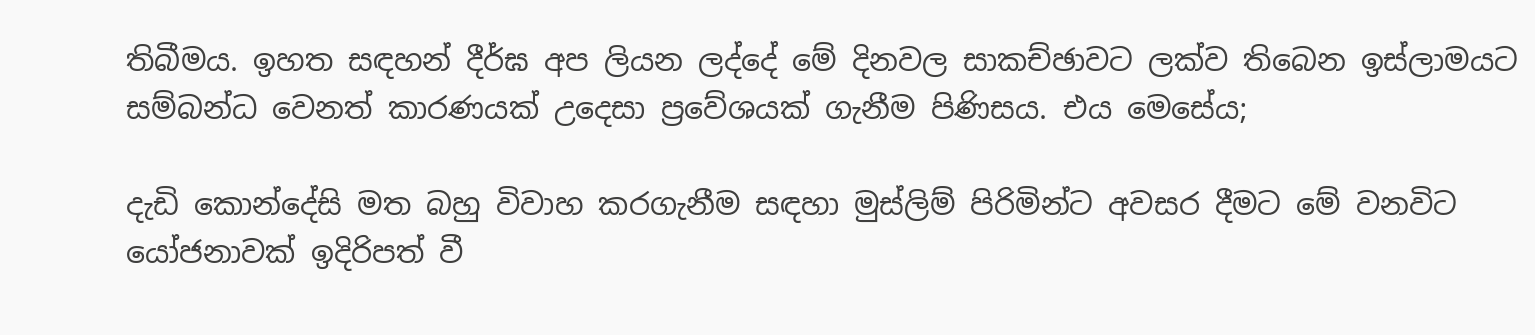තිබීමය. ඉහත සඳහන් දීර්ඝ අප ලියන ලද්දේ මේ දිනවල සාකච්ඡාවට ලක්ව තිබෙන ඉස්ලාමයට සම්බන්ධ වෙනත් කාරණයක් උදෙසා ප්‍රවේශයක් ගැනීම පිණිසය. එය මෙසේය;

දැඩි කොන්දේසි මත බහු විවාහ කරගැනීම සඳහා මුස්ලිම් පිරිමින්ට අවසර දීමට මේ වනවිට යෝජනාවක් ඉදිරිපත් වී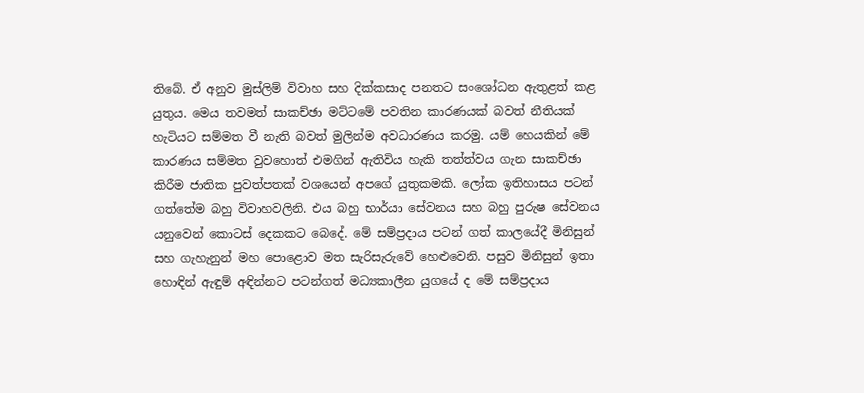තිබේ. ඒ අනුව මුස්ලිම් විවාහ සහ දික්කසාද පනතට සංශෝධන ඇතුළත් කළ යුතුය. මෙය තවමත් සාකච්ඡා මට්ටමේ පවතින කාරණයක් බවත් නීතියක් හැටියට සම්මත වී නැති බවත් මුලින්ම අවධාරණය කරමු. යම් හෙයකින් මේ කාරණය සම්මත වුවහොත් එමගින් ඇතිවිය හැකි තත්ත්වය ගැන සාකච්ඡා කිරීම ජාතික පුවත්පතක් වශයෙන් අපගේ යුතුකමකි. ලෝක ඉතිහාසය පටන් ගත්තේම බහු විවාහවලිනි. එය බහු භාර්යා සේවනය සහ බහු පුරුෂ සේවනය යනුවෙන් කොටස් දෙකකට බෙදේ. මේ සම්ප්‍රදාය පටන් ගත් කාලයේදී මිනිසුන් සහ ගැහැනුන් මහ පොළොව මත සැරිසැරුවේ හෙළුවෙනි. පසුව මිනිසුන් ඉතා හොඳින් ඇඳුම් අඳින්නට පටන්ගත් මධ්‍යකාලීන යුගයේ ද මේ සම්ප්‍රදාය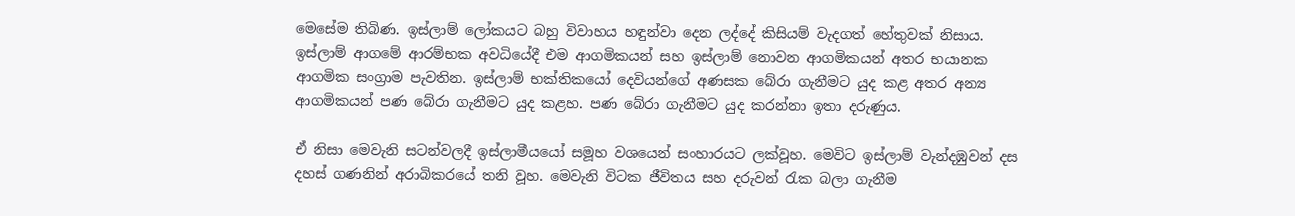මෙසේම තිබිණ. ඉස්ලාම් ලෝකයට බහු විවාහය හඳුන්වා දෙන ලද්දේ කිසියම් වැදගත් හේතුවක් නිසාය. ඉස්ලාම් ආගමේ ආරම්භක අවධියේදී එම ආගමිකයන් සහ ඉස්ලාම් නොවන ආගමිකයන් අතර භයානක ආගමික සංග්‍රාම පැවතින. ඉස්ලාම් භක්තිකයෝ දෙවියන්ගේ අණසක බේරා ගැනීමට යුද කළ අතර අන්‍ය ආගමිකයන් පණ බේරා ගැනීමට යුද කළහ. පණ බේරා ගැනීමට යුද කරන්නා ඉතා දරුණුය.

ඒ නිසා මෙවැනි සටන්වලදී ඉස්ලාමීයයෝ සමූහ වශයෙන් සංහාරයට ලක්වූහ. මෙවිට ඉස්ලාම් වැන්දඹුවන් දස දහස් ගණනින් අරාබිකරයේ තනි වූහ. මෙවැනි විටක ජීවිතය සහ දරුවන් රැක බලා ගැනීම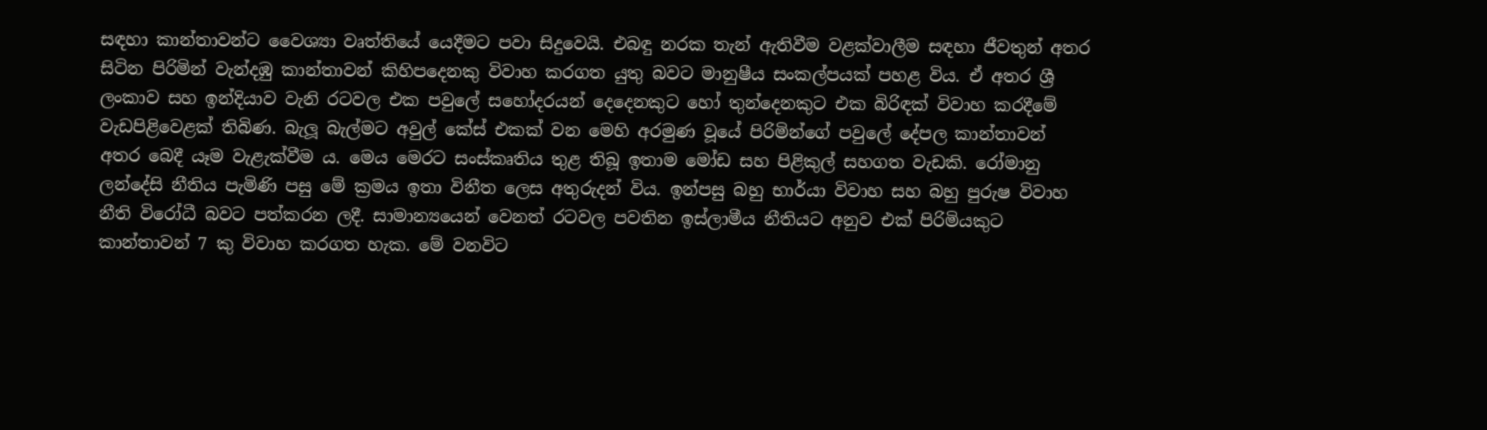සඳහා කාන්තාවන්ට වෛශ්‍යා වෘත්තියේ යෙදීමට පවා සිදුවෙයි. එබඳු නරක තැන් ඇතිවීම වළක්වාලීම සඳහා ජීවතුන් අතර සිටින පිරිමින් වැන්දඹු කාන්තාවන් කිහිපදෙනකු විවාහ කරගත යුතු බවට මානුෂීය සංකල්පයක් පහළ විය. ඒ අතර ශ්‍රී ලංකාව සහ ඉන්දියාව වැනි රටවල එක පවුලේ සහෝදරයන් දෙදෙනකුට හෝ තුන්දෙනකුට එක බිරිඳක් විවාහ කරදීමේ වැඩපිළිවෙළක් තිබිණ. බැලූ බැල්මට අවුල් කේස් එකක් වන මෙහි අරමුණ වූයේ පිරිමින්ගේ පවුලේ දේපල කාන්තාවන් අතර බෙදී යෑම වැළැක්වීම ය. මෙය මෙරට සංස්කෘතිය තුළ තිබූ ඉතාම මෝඩ සහ පිළිකුල් සහගත වැඩකි. රෝමානු ලන්දේසි නීතිය පැමිණි පසු මේ ක්‍රමය ඉතා විනීත ලෙස අතුරුදන් විය. ඉන්පසු බහු භාර්යා විවාහ සහ බහු පුරුෂ විවාහ නීති විරෝධී බවට පත්කරන ලදී. සාමාන්‍යයෙන් වෙනත් රටවල පවතින ඉස්ලාමීය නීතියට අනුව එක් පිරිමියකුට කාන්තාවන් 7 කු විවාහ කරගත හැක. මේ වනවිට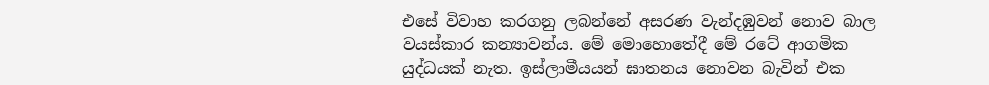එසේ විවාහ කරගනු ලබන්නේ අසරණ වැන්දඹුවන් නොව බාල වයස්කාර කන්‍යාවන්ය. මේ මොහොතේදී මේ රටේ ආගමික යුද්ධයක් නැත. ඉස්ලාමීයයන් ඝාතනය නොවන බැවින් එක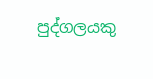පුද්ගලයකු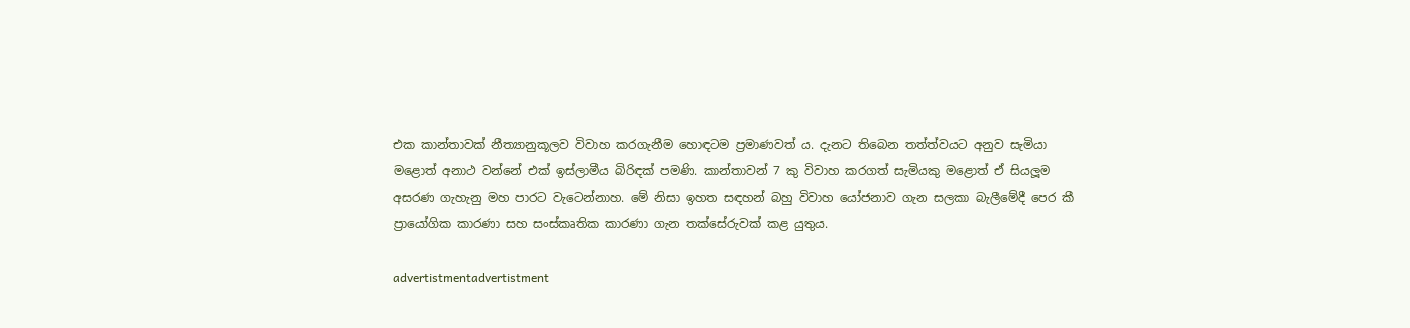එක කාන්තාවක් නීත්‍යානුකූලව විවාහ කරගැනීම හොඳටම ප්‍රමාණවත් ය. දැනට තිබෙන තත්ත්වයට අනුව සැමියා මළොත් අනාථ වන්නේ එක් ඉස්ලාමීය බිරිඳක් පමණි. කාන්තාවන් 7 කු විවාහ කරගත් සැමියකු මළොත් ඒ සියලූම අසරණ ගැහැනු මහ පාරට වැටෙන්නාහ. මේ නිසා ඉහත සඳහන් බහු විවාහ යෝජනාව ගැන සලකා බැලීමේදී පෙර කී ප්‍රායෝගික කාරණා සහ සංස්කෘතික කාරණා ගැන තක්සේරුවක් කළ යුතුය.

advertistmentadvertistment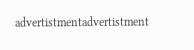advertistmentadvertistment